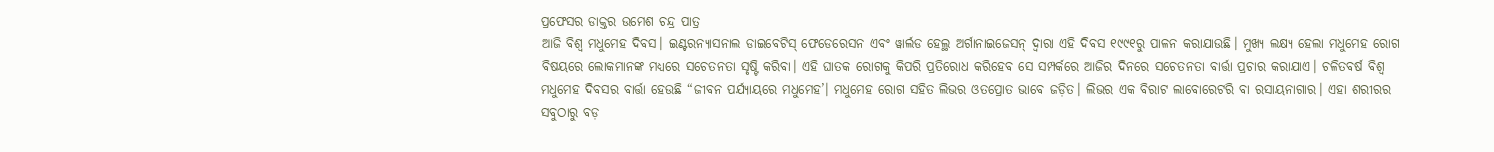ପ୍ରଫେସର ଡାକ୍ତର ଉମେଶ ଚନ୍ଦ୍ର ପାତ୍ର
ଆଜି ବିଶ୍ୱ ମଧୁମେହ ଦିବସ। ଇଣ୍ଟରନ୍ୟାସନାଲ ଡାଇବେଟିସ୍ ଫେଡେରେସନ ଏବଂ ୱାର୍ଲଡ ହେଲ୍ଥ ଅର୍ଗାନାଇଜେସନ୍ ଦ୍ୱାରା ଏହି ଦିବସ ୧୯୯୧ରୁ ପାଳନ କରାଯାଉଛି। ମୁଖ୍ୟ ଲକ୍ଷ୍ୟ ହେଲା ମଧୁମେହ ରୋଗ ବିଷୟରେ ଲୋକମାନଙ୍କ ମଧ୍ୟରେ ସଚେତନତା ସୃଷ୍ଟି କରିବା। ଏହି ଘାତକ ରୋଗକୁ କିପରି ପ୍ରତିରୋଧ କରିହେବ ସେ ସମ୍ପର୍କରେ ଆଜିର ଦିନରେ ସଚେତନତା ବାର୍ତ୍ତା ପ୍ରଚାର କରାଯାଏ। ଚଳିତବର୍ଷ ବିଶ୍ୱ ମଧୁମେହ ଦିବସର ବାର୍ତ୍ତା ହେଉଛି “ଜୀବନ ପର୍ଯ୍ୟାୟରେ ମଧୁମେହ’। ମଧୁମେହ ରୋଗ ସହିତ ଲିଭର ଓତପ୍ରୋତ ଭାବେ ଜଡ଼ିତ। ଲିଭର ଏକ ବିରାଟ ଲାବୋରେଟରି ବା ରସାୟନାଗାର। ଏହା ଶରୀରର ସବୁଠାରୁ ବଡ଼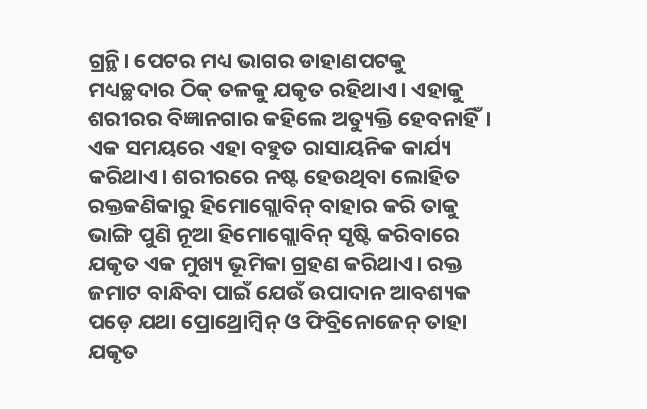ଗ୍ରନ୍ଥି। ପେଟର ମଧ୍ୟ ଭାଗର ଡାହାଣପଟକୁ ମଧ୍ୟଚ୍ଛଦାର ଠିକ୍ ତଳକୁ ଯକୃତ ରହିଥାଏ। ଏହାକୁ ଶରୀରର ବିଜ୍ଞାନଗାର କହିଲେ ଅତ୍ୟୁକ୍ତି ହେବନାହିଁ। ଏକ ସମୟରେ ଏହା ବହୁତ ରାସାୟନିକ କାର୍ଯ୍ୟ କରିଥାଏ। ଶରୀରରେ ନଷ୍ଟ ହେଉଥିବା ଲୋହିତ ରକ୍ତକଣିକାରୁ ହିମୋଗ୍ଲୋବିନ୍ ବାହାର କରି ତାକୁ ଭାଙ୍ଗି ପୁଣି ନୂଆ ହିମୋଗ୍ଲୋବିନ୍ ସୃଷ୍ଟି କରିବାରେ ଯକୃତ ଏକ ମୁଖ୍ୟ ଭୂମିକା ଗ୍ରହଣ କରିଥାଏ। ରକ୍ତ ଜମାଟ ବାନ୍ଧିବା ପାଇଁ ଯେଉଁ ଉପାଦାନ ଆବଶ୍ୟକ ପଡ଼େ ଯଥା ପ୍ରୋଥ୍ରୋମ୍ବିନ୍ ଓ ଫିବ୍ରିନୋଜେନ୍ ତାହା ଯକୃତ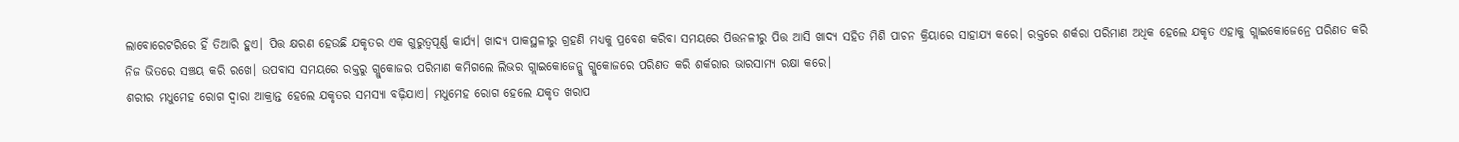ଲାବୋରେଟରିରେ ହିଁ ତିଆରି ହୁଏ। ପିତ୍ତ କ୍ଷରଣ ହେଉଛି ଯକୃତର ଏକ ଗୁରୁତ୍ୱପୂର୍ଣ୍ଣ କାର୍ଯ୍ୟ। ଖାଦ୍ୟ ପାକସ୍ଥଳୀରୁ ଗ୍ରହଣି ମଧ୍ୟକୁ ପ୍ରବେଶ କରିବା ସମୟରେ ପିତ୍ତନଳୀରୁ ପିତ୍ତ ଆସି ଖାଦ୍ୟ ସହିତ ମିଶି ପାଚନ କ୍ରିୟାରେ ସାହାଯ୍ୟ କରେ। ରକ୍ତରେ ଶର୍କରା ପରିମାଣ ଅଧିକ ହେଲେ ଯକୃତ ଏହାକୁ ଗ୍ଲାଇକୋଜେନ୍ରେ ପରିଣତ କରି ନିଜ ଭିତରେ ସଞ୍ଚୟ କରି ରଖେ। ଉପବାସ ସମୟରେ ରକ୍ତରୁ ଗ୍ଲୁକୋଜର ପରିମାଣ କମିଗଲେ ଲିଭର ଗ୍ଲାଇକୋଜେନ୍କୁ ଗ୍ଲୁକୋଜରେ ପରିଣତ କରି ଶର୍କରାର ଭାରସାମ୍ୟ ରକ୍ଷା କରେ।
ଶରୀର ମଧୁମେହ ରୋଗ ଦ୍ୱାରା ଆକ୍ରାନ୍ତ ହେଲେ ଯକୃତର ସମସ୍ୟା ବଢ଼ିଯାଏ। ମଧୁମେହ ରୋଗ ହେଲେ ଯକୃତ ଖରାପ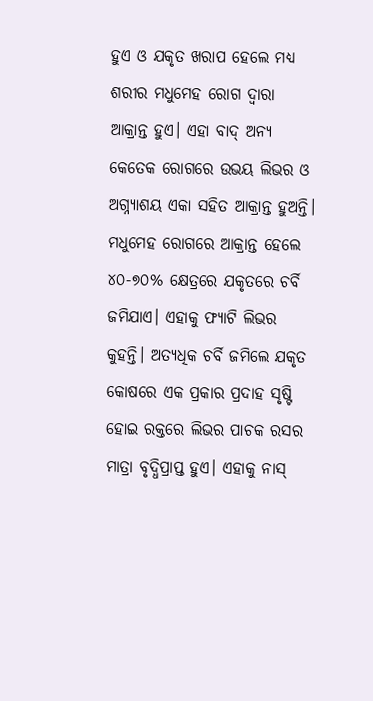ହୁଏ ଓ ଯକୃତ ଖରାପ ହେଲେ ମଧ୍ୟ ଶରୀର ମଧୁମେହ ରୋଗ ଦ୍ୱାରା ଆକ୍ରାନ୍ତ ହୁଏ। ଏହା ବାଦ୍ ଅନ୍ୟ କେତେକ ରୋଗରେ ଉଭୟ ଲିଭର ଓ ଅଗ୍ନ୍ୟାଶୟ ଏକା ସହିତ ଆକ୍ରାନ୍ତ ହୁଅନ୍ତି। ମଧୁମେହ ରୋଗରେ ଆକ୍ରାନ୍ତ ହେଲେ ୪୦-୭୦% କ୍ଷେତ୍ରରେ ଯକୃତରେ ଚର୍ବି ଜମିଯାଏ। ଏହାକୁ ଫ୍ୟାଟି ଲିଭର କୁହନ୍ତି। ଅତ୍ୟଧିକ ଚର୍ବି ଜମିଲେ ଯକୃତ କୋଷରେ ଏକ ପ୍ରକାର ପ୍ରଦାହ ସୃଷ୍ଟି ହୋଇ ରକ୍ତରେ ଲିଭର ପାଚକ ରସର ମାତ୍ରା ବୃଦ୍ଧିପ୍ରାପ୍ତ ହୁଏ। ଏହାକୁ ନାସ୍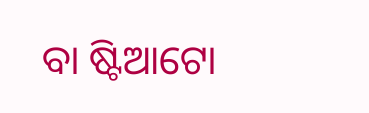ବା ଷ୍ଟିଆଟୋ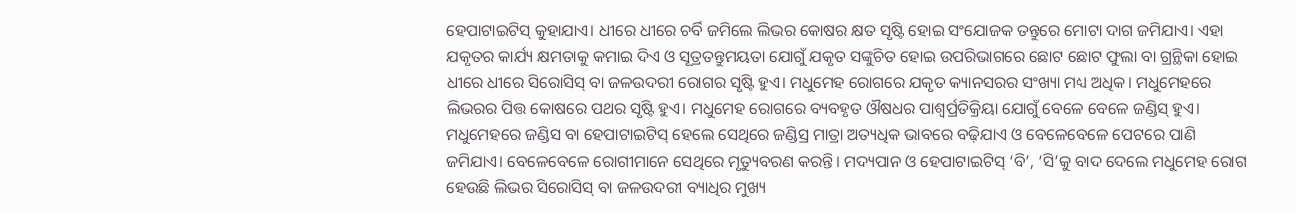ହେପାଟାଇଟିସ୍ କୁହାଯାଏ। ଧୀରେ ଧୀରେ ଚର୍ବି ଜମିଲେ ଲିଭର କୋଷର କ୍ଷତ ସୃଷ୍ଟି ହୋଇ ସଂଯୋଜକ ତନ୍ତୁରେ ମୋଟା ଦାଗ ଜମିଯାଏ। ଏହା ଯକୃତର କାର୍ଯ୍ୟ କ୍ଷମତାକୁ କମାଇ ଦିଏ ଓ ସୂତ୍ରତନ୍ତୁମୟତା ଯୋଗୁଁ ଯକୃତ ସଙ୍କୁଚିତ ହୋଇ ଉପରିଭାଗରେ ଛୋଟ ଛୋଟ ଫୁଲା ବା ଗ୍ରନ୍ଥିକା ହୋଇ ଧୀରେ ଧୀରେ ସିରୋସିସ୍ ବା ଜଳଉଦରୀ ରୋଗର ସୃଷ୍ଟି ହୁଏ। ମଧୁମେହ ରୋଗରେ ଯକୃତ କ୍ୟାନସରର ସଂଖ୍ୟା ମଧ୍ୟ ଅଧିକ। ମଧୁମେହରେ ଲିଭରର ପିତ୍ତ କୋଷରେ ପଥର ସୃଷ୍ଟି ହୁଏ। ମଧୁମେହ ରୋଗରେ ବ୍ୟବହୃତ ଔଷଧର ପାଶ୍ୱର୍ପ୍ରତିକ୍ରିୟା ଯୋଗୁଁ ବେଳେ ବେଳେ ଜଣ୍ଡିସ୍ ହୁଏ। ମଧୁମେହରେ ଜଣ୍ଡିସ ବା ହେପାଟାଇଟିସ୍ ହେଲେ ସେଥିରେ ଜଣ୍ଡିସ୍ର ମାତ୍ରା ଅତ୍ୟଧିକ ଭାବରେ ବଢ଼ିଯାଏ ଓ ବେଳେବେଳେ ପେଟରେ ପାଣି ଜମିଯାଏ। ବେଳେବେଳେ ରୋଗୀମାନେ ସେଥିରେ ମୃତ୍ୟୁବରଣ କରନ୍ତି। ମଦ୍ୟପାନ ଓ ହେପାଟାଇଟିସ୍ ‘ବି’, ‘ସି’କୁ ବାଦ ଦେଲେ ମଧୁମେହ ରୋଗ ହେଉଛି ଲିଭର ସିରୋସିସ୍ ବା ଜଳଉଦରୀ ବ୍ୟାଧିର ମୁଖ୍ୟ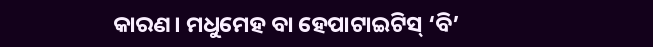କାରଣ। ମଧୁମେହ ବା ହେପାଟାଇଟିସ୍ ‘ବି’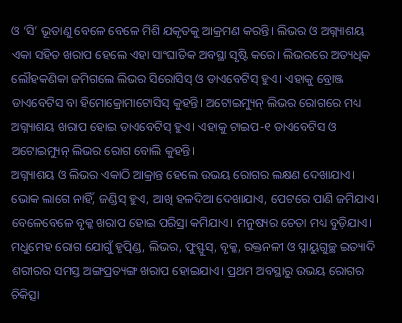ଓ ‘ସି’ ଭୂତାଣୁ ବେଳେ ବେଳେ ମିଶି ଯକୃତକୁ ଆକ୍ରମଣ କରନ୍ତି। ଲିଭର ଓ ଅଗ୍ନ୍ୟାଶୟ ଏକା ସହିତ ଖରାପ ହେଲେ ଏହା ସାଂଘାତିକ ଅବସ୍ଥା ସୃଷ୍ଟି କରେ। ଲିଭରରେ ଅତ୍ୟଧିକ ଲୌହକଣିକା ଜମିଗଲେ ଲିଭର ସିରୋସିସ୍ ଓ ଡାଏବେଟିସ୍ ହୁଏ। ଏହାକୁ ବ୍ରୋଞ୍ଜ ଡାଏବେଟିସ ବା ହିମୋକ୍ରୋମାଟୋସିସ୍ କୁହନ୍ତି। ଅଟୋଇମ୍ୟୁନ୍ ଲିଭର ରୋଗରେ ମଧ୍ୟ ଅଗ୍ନ୍ୟାଶୟ ଖରାପ ହୋଇ ଡାଏବେଟିସ୍ ହୁଏ। ଏହାକୁ ଟାଇପ-୧ ଡାଏବେଟିସ ଓ ଅଟୋଇମ୍ୟୁନ୍ ଲିଭର ରୋଗ ବୋଲି କୁହନ୍ତି।
ଅଗ୍ନ୍ୟାଶୟ ଓ ଲିଭର ଏକାଠି ଆକ୍ରାନ୍ତ ହେଲେ ଉଭୟ ରୋଗର ଲକ୍ଷଣ ଦେଖାଯାଏ। ଭୋକ ଲାଗେ ନାହିଁ, ଜଣ୍ଡିସ୍ ହୁଏ, ଆଖି ହଳଦିଆ ଦେଖାଯାଏ, ପେଟରେ ପାଣି ଜମିଯାଏ। ବେଳେବେଳେ ବୃକ୍କ ଖରାପ ହୋଇ ପରିସ୍ରା କମିଯାଏ। ମନୁଷ୍ୟର ଚେତା ମଧ୍ୟ ବୁଡ଼ିଯାଏ। ମଧୁମେହ ରୋଗ ଯୋଗୁଁ ହୃତ୍ପିଣ୍ଡ, ଲିଭର, ଫୁସ୍ଫୁସ୍, ବୃକ୍କ, ରକ୍ତନଳୀ ଓ ସ୍ନାୟୁଗୁଚ୍ଛ ଇତ୍ୟାଦି ଶରୀରର ସମସ୍ତ ଅଙ୍ଗପ୍ରତ୍ୟଙ୍ଗ ଖରାପ ହୋଇଯାଏ। ପ୍ରଥମ ଅବସ୍ଥାରୁ ଉଭୟ ରୋଗର ଚିକିତ୍ସା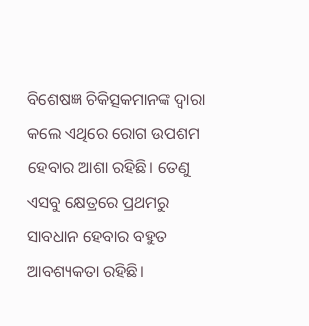ବିଶେଷଜ୍ଞ ଚିକିତ୍ସକମାନଙ୍କ ଦ୍ୱାରା କଲେ ଏଥିରେ ରୋଗ ଉପଶମ ହେବାର ଆଶା ରହିଛି। ତେଣୁ ଏସବୁ କ୍ଷେତ୍ରରେ ପ୍ରଥମରୁ ସାବଧାନ ହେବାର ବହୁତ ଆବଶ୍ୟକତା ରହିଛି।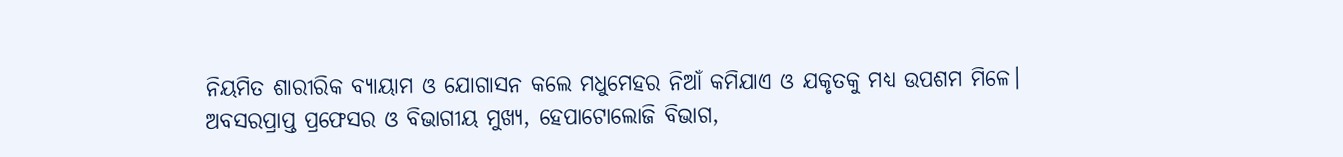ନିୟମିତ ଶାରୀରିକ ବ୍ୟାୟାମ ଓ ଯୋଗାସନ କଲେ ମଧୁମେହର ନିଆଁ କମିଯାଏ ଓ ଯକୃତକୁ ମଧ୍ୟ ଉପଶମ ମିଳେ।
ଅବସରପ୍ରାପ୍ତ ପ୍ରଫେସର ଓ ବିଭାଗୀୟ ମୁଖ୍ୟ, ହେପାଟୋଲୋଜି ବିଭାଗ,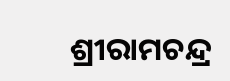ଶ୍ରୀରାମଚନ୍ଦ୍ର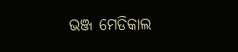ଭଞ୍ଜ ମେଡିକାଲ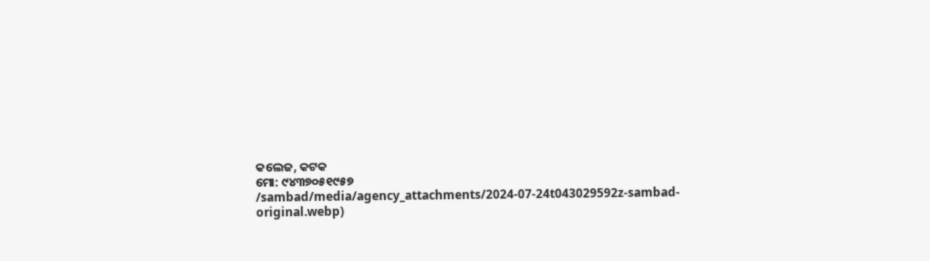କଲେଜ, କଟକ
ମୋ: ୯୪୩୭୦୫୧୯୫୭
/sambad/media/agency_attachments/2024-07-24t043029592z-sambad-original.webp)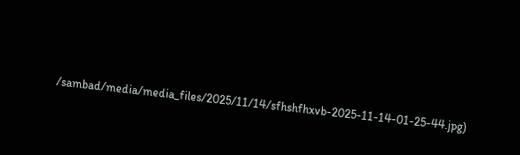/sambad/media/media_files/2025/11/14/sfhshfhxvb-2025-11-14-01-25-44.jpg)